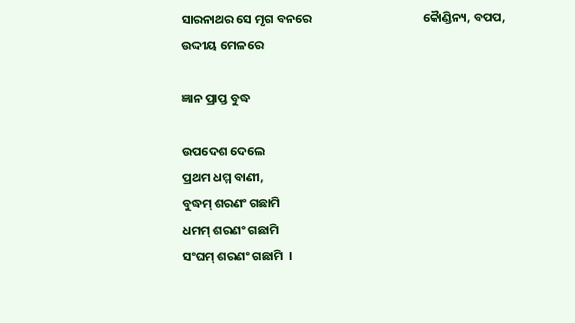ସାରନାଥର ସେ ମୃଗ ବନରେ                                        କୈାଣ୍ଡିନ୍ୟ, ବପପ, ଉଦ୍ଦୀୟ ମେଳରେ

ଜ୍ଞାନ ପ୍ରାପ୍ତ ବୁଦ୍ଧ

ଉପଦେଶ ଦେଲେ
ପ୍ରଥମ ଧମ୍ମ ବାଣୀ,
ବୁଦ୍ଧମ୍ ଶରଣଂ ଗଛାମି
ଧମମ୍ ଶରଣଂ ଗଛାମି
ସଂଘମ୍ ଶରଣଂ ଗଛାମି  ।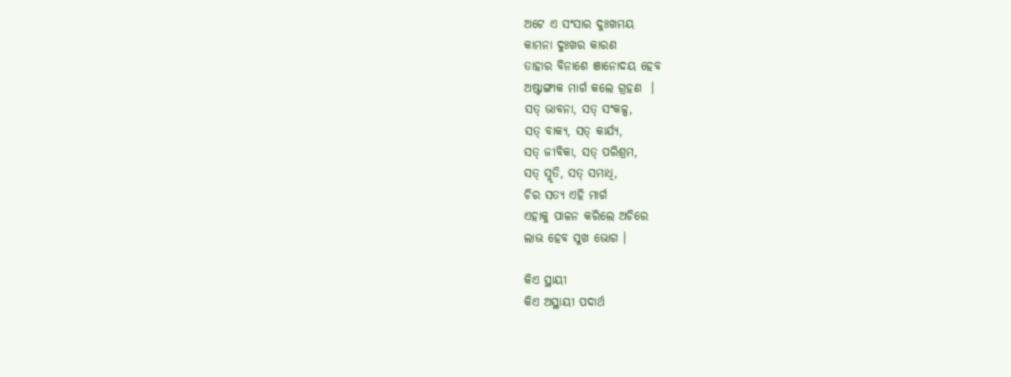ଅଟେ ଏ ସଂସାର ଦୁଃଖମୟ
କାମନା ଦୁଃଖର କାରଣ
ତାହାର ବିନାଶେ ଞାନୋଦୟ ହେବ
ଅଷ୍ଟାଙ୍ଗୀକ ମାର୍ଗ କଲେ ଗ୍ରହଣ  ।
ସତ୍ ଭାବନା, ସତ୍ ସଂକଳ୍ପ,
ସତ୍ ବାକ୍ୟ, ସତ୍ କାର୍ଯ୍ୟ,
ସତ୍ ଜୀବିକା, ସତ୍ ପରିଶ୍ରମ,
ସତ୍ ସ୍ମୃତି, ସତ୍ ସମାଧି,
ଚିର ସତ୍ୟ ଏହି ମାର୍ଗ
ଏହାକୁ ପାଳନ କରିଲେ ଅଚିରେ
ଲାଭ ହେବ ସୁଖ ଭୋଗ ।

କିଏ ସ୍ଥାୟୀ
କିଏ ଅସ୍ଥାୟୀ ପଦାର୍ଥ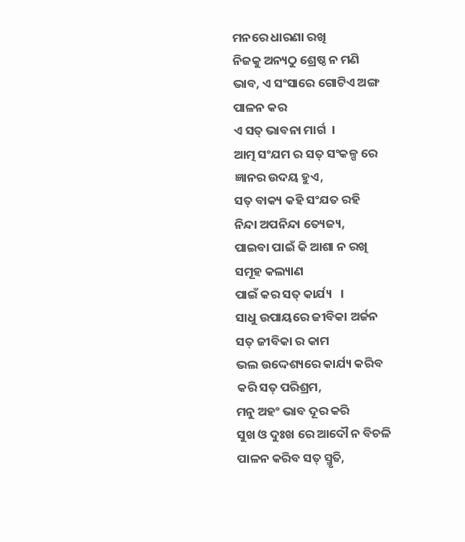ମନରେ ଧାରଣା ରଖି
ନିଜକୁ ଅନ୍ୟଠୁ ଶ୍ରେଷ୍ଠ ନ ମଣି
ଭାବ, ଏ ସଂସାରେ ଗୋଟିଏ ଅଙ୍ଗ
ପାଳନ କର
ଏ ସତ୍ ଭାବନା ମାର୍ଗ  ।
ଆତ୍ମ ସଂଯମ ର ସତ୍ ସଂକଳ୍ପ ରେ
ଜ୍ଞାନର ଉଦୟ ହୁଏ,
ସତ୍ ବାକ୍ୟ କହି ସଂଯତ ରହି
ନିନ୍ଦା ଅପନିନ୍ଦା ତ୍ୟେଜ୍ୟ,
ପାଇବା ପାଇଁ କି ଆଶା ନ ରଖି
ସମୂହ କଲ୍ୟାଣ
ପାଇଁ କର ସତ୍ କାର୍ଯ୍ୟ   ।
ସାଧୁ ଉପାୟରେ ଜୀବିକା ଅର୍ଜନ
ସତ୍ ଜୀବିକା ର କାମ
ଭଲ ଉଦ୍ଦେଶ୍ୟରେ କାର୍ଯ୍ୟ କରିବ
କରି ସତ୍ ପରିଶ୍ରମ,
ମନୁ ଅହଂ ଭାବ ଦୂର କରି
ସୁଖ ଓ ଦୁଃଖ ରେ ଆଦୌ ନ ବିଚଳି
ପାଳନ କରିବ ସତ୍ ସ୍ମୃତି,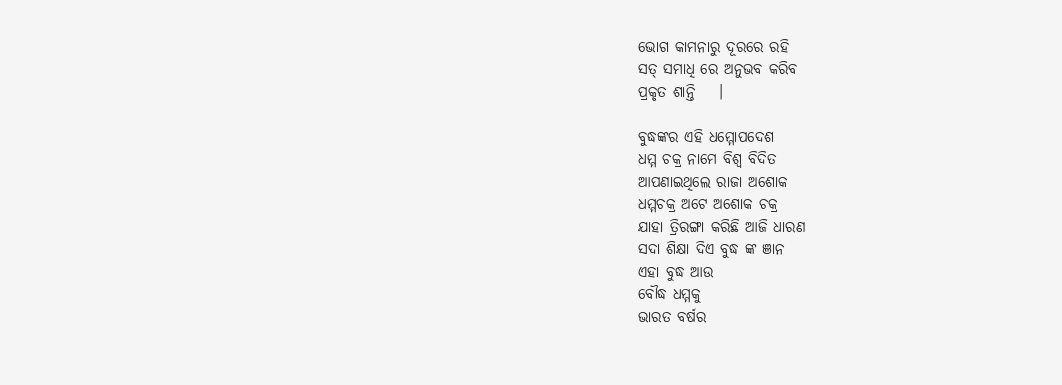ଭୋଗ କାମନାରୁ ଦୂରରେ ରହି
ସତ୍ ସମାଧି ରେ ଅନୁଭବ କରିବ
ପ୍ରକୃତ ଶାନ୍ତି    ।

ବୁଦ୍ଧଙ୍କର ଏହି ଧମ୍ମୋପଦେଶ
ଧମ୍ମ ଚକ୍ର ନାମେ ବିଶ୍ବ ବିଦିତ
ଆପଣାଇଥିଲେ ରାଜା ଅଶୋକ
ଧମ୍ମଚକ୍ର ଅଟେ ଅଶୋକ ଚକ୍ର
ଯାହା ତ୍ରିରଙ୍ଗା କରିଛି ଆଜି ଧାରଣ
ସଦା ଶିକ୍ଷା ଦିଏ ବୁଦ୍ଧ ଙ୍କ ଞାନ
ଏହା ବୁଦ୍ଧ ଆଉ
ବୌଦ୍ଧ ଧମ୍ମକୁ
ଭାରତ ବର୍ଷର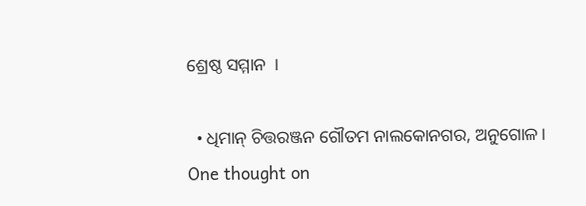ଶ୍ରେଷ୍ଠ ସମ୍ମାନ  ।

  • ଧିମାନ୍ ଚିତ୍ତରଞ୍ଜନ ଗୌତମ ନାଲକୋନଗର, ଅନୁଗୋଳ।
One thought on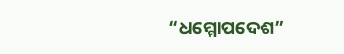“ଧମ୍ମୋପଦେଶ”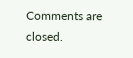Comments are closed.